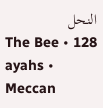النحل
The Bee • 128 ayahs • Meccan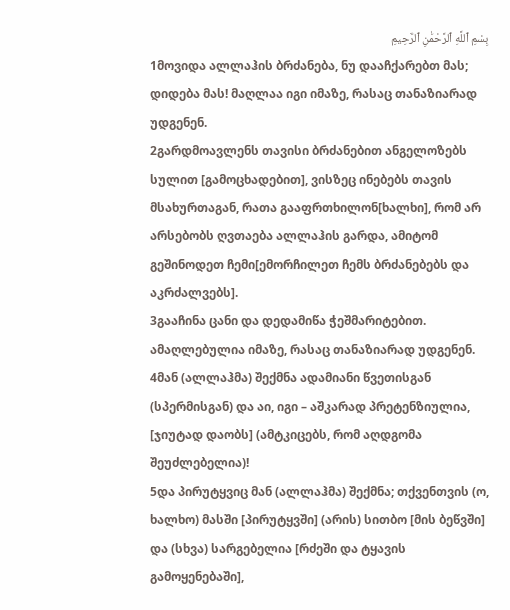بِسْمِ ٱللَّهِ ٱلرَّحْمَٰنِ ٱلرَّحِيمِ
1მოვიდა ალლაჰის ბრძანება, ნუ დააჩქარებთ მას; დიდება მას! მაღლაა იგი იმაზე, რასაც თანაზიარად უდგენენ.
2გარდმოავლენს თავისი ბრძანებით ანგელოზებს სულით [გამოცხადებით], ვისზეც ინებებს თავის მსახურთაგან, რათა გააფრთხილონ[ხალხი], რომ არ არსებობს ღვთაება ალლაჰის გარდა, ამიტომ გეშინოდეთ ჩემი[ემორჩილეთ ჩემს ბრძანებებს და აკრძალვებს].
3გააჩინა ცანი და დედამიწა ჭეშმარიტებით. ამაღლებულია იმაზე, რასაც თანაზიარად უდგენენ.
4მან (ალლაჰმა) შექმნა ადამიანი წვეთისგან (სპერმისგან) და აი, იგი – აშკარად პრეტენზიულია, [ჯიუტად დაობს] (ამტკიცებს, რომ აღდგომა შეუძლებელია)!
5და პირუტყვიც მან (ალლაჰმა) შექმნა; თქვენთვის (ო, ხალხო) მასში [პირუტყვში] (არის) სითბო [მის ბეწვში] და (სხვა) სარგებელია [რძეში და ტყავის გამოყენებაში],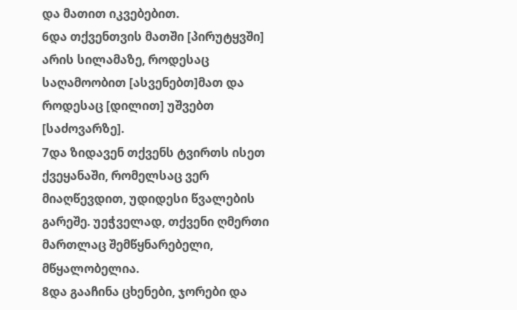და მათით იკვებებით.
6და თქვენთვის მათში [პირუტყვში] არის სილამაზე, როდესაც საღამოობით [ასვენებთ]მათ და როდესაც [დილით] უშვებთ [საძოვარზე].
7და ზიდავენ თქვენს ტვირთს ისეთ ქვეყანაში, რომელსაც ვერ მიაღწევდით, უდიდესი წვალების გარეშე. უეჭველად, თქვენი ღმერთი მართლაც შემწყნარებელი, მწყალობელია.
8და გააჩინა ცხენები, ჯორები და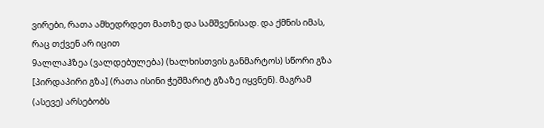ვირები, რათა ამხედრდეთ მათზე და სამშვენისად. და ქმნის იმას, რაც თქვენ არ იცით
9ალლაჰზეა (ვალდებულება) (ხალხისთვის განმარტოს) სწორი გზა [პირდაპირი გზა] (რათა ისინი ჭეშმარიტ გზაზე იყვნენ). მაგრამ (ასევე) არსებობს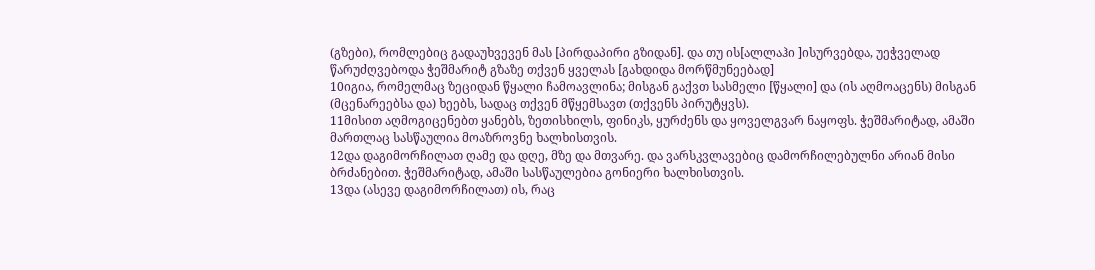(გზები), რომლებიც გადაუხვევენ მას [პირდაპირი გზიდან]. და თუ ის[ალლაჰი ]ისურვებდა, უეჭველად წარუძღვებოდა ჭეშმარიტ გზაზე თქვენ ყველას [გახდიდა მორწმუნეებად]
10იგია, რომელმაც ზეციდან წყალი ჩამოავლინა; მისგან გაქვთ სასმელი [წყალი] და (ის აღმოაცენს) მისგან (მცენარეებსა და) ხეებს, სადაც თქვენ მწყემსავთ (თქვენს პირუტყვს).
11მისით აღმოგიცენებთ ყანებს, ზეთისხილს, ფინიკს, ყურძენს და ყოველგვარ ნაყოფს. ჭეშმარიტად, ამაში მართლაც სასწაულია მოაზროვნე ხალხისთვის.
12და დაგიმორჩილათ ღამე და დღე, მზე და მთვარე. და ვარსკვლავებიც დამორჩილებულნი არიან მისი ბრძანებით. ჭეშმარიტად, ამაში სასწაულებია გონიერი ხალხისთვის.
13და (ასევე დაგიმორჩილათ) ის, რაც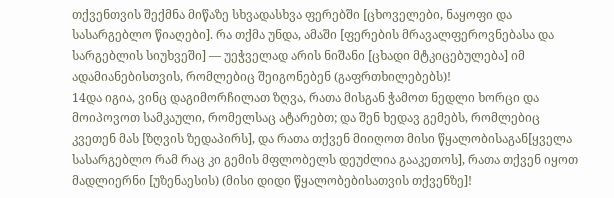თქვენთვის შექმნა მიწაზე სხვადასხვა ფერებში [ცხოველები, ნაყოფი და სასარგებლო წიაღები]. რა თქმა უნდა, ამაში [ფერების მრავალფეროვნებასა და სარგებლის სიუხვეში] — უეჭველად არის ნიშანი [ცხადი მტკიცებულება] იმ ადამიანებისთვის, რომლებიც შეიგონებენ (გაფრთხილებებს)!
14და იგია, ვინც დაგიმორჩილათ ზღვა, რათა მისგან ჭამოთ ნედლი ხორცი და მოიპოვოთ სამკაული, რომელსაც ატარებთ; და შენ ხედავ გემებს, რომლებიც კვეთენ მას [ზღვის ზედაპირს], და რათა თქვენ მიიღოთ მისი წყალობისაგან[ყველა სასარგებლო რამ რაც კი გემის მფლობელს დეუძლია გააკეთოს], რათა თქვენ იყოთ მადლიერნი [უზენაესის) (მისი დიდი წყალობებისათვის თქვენზე]!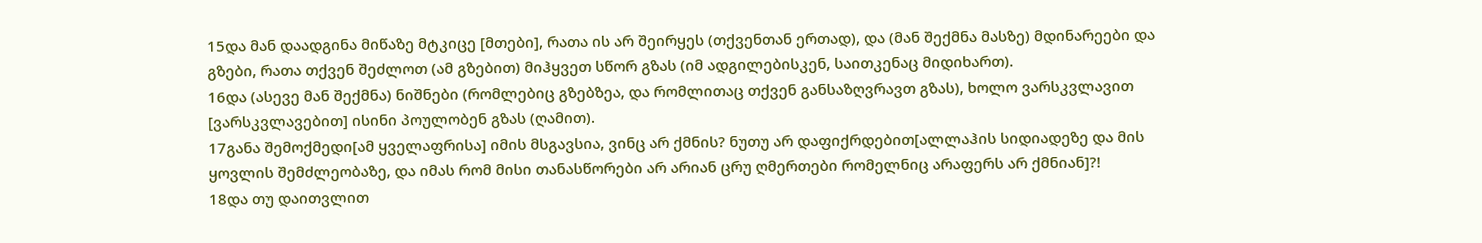15და მან დაადგინა მიწაზე მტკიცე [მთები], რათა ის არ შეირყეს (თქვენთან ერთად), და (მან შექმნა მასზე) მდინარეები და გზები, რათა თქვენ შეძლოთ (ამ გზებით) მიჰყვეთ სწორ გზას (იმ ადგილებისკენ, საითკენაც მიდიხართ).
16და (ასევე მან შექმნა) ნიშნები (რომლებიც გზებზეა, და რომლითაც თქვენ განსაზღვრავთ გზას), ხოლო ვარსკვლავით [ვარსკვლავებით] ისინი პოულობენ გზას (ღამით).
17განა შემოქმედი[ამ ყველაფრისა] იმის მსგავსია, ვინც არ ქმნის? ნუთუ არ დაფიქრდებით[ალლაჰის სიდიადეზე და მის ყოვლის შემძლეობაზე, და იმას რომ მისი თანასწორები არ არიან ცრუ ღმერთები რომელნიც არაფერს არ ქმნიან]?!
18და თუ დაითვლით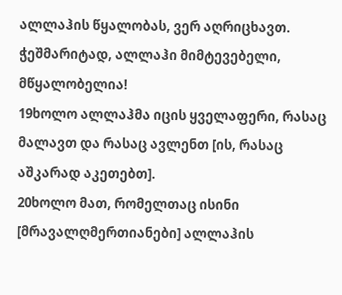ალლაჰის წყალობას, ვერ აღრიცხავთ. ჭეშმარიტად, ალლაჰი მიმტევებელი, მწყალობელია!
19ხოლო ალლაჰმა იცის ყველაფერი, რასაც მალავთ და რასაც ავლენთ [ის, რასაც აშკარად აკეთებთ].
20ხოლო მათ, რომელთაც ისინი [მრავალღმერთიანები] ალლაჰის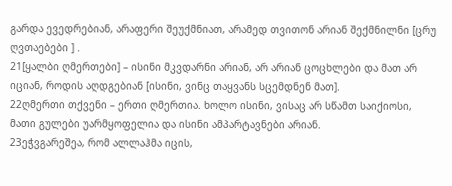გარდა ევედრებიან, არაფერი შეუქმნიათ, არამედ თვითონ არიან შექმნილნი [ცრუ ღვთაებები ] .
21[ყალბი ღმერთები] – ისინი მკვდარნი არიან, არ არიან ცოცხლები და მათ არ იციან, როდის აღდგებიან [ისინი, ვინც თაყვანს სცემდნენ მათ].
22ღმერთი თქვენი – ერთი ღმერთია. ხოლო ისინი, ვისაც არ სწამთ საიქიოსი, მათი გულები უარმყოფელია და ისინი ამპარტავნები არიან.
23ეჭვგარეშეა, რომ ალლაჰმა იცის,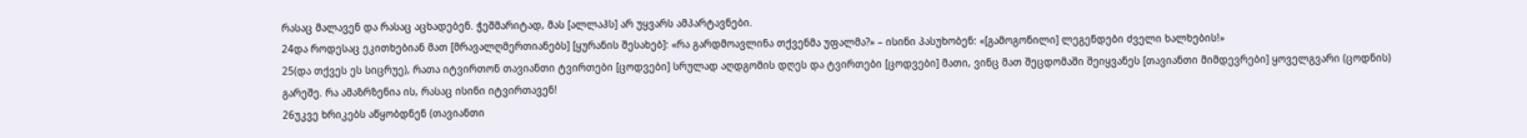რასაც მალავენ და რასაც აცხადებენ. ჭეშმარიტად, მას [ალლაჰს] არ უყვარს ამპარტავნები.
24და როდესაც ეკითხებიან მათ [მრავალღმერთიანებს] [ყურანის შესახებ]: «რა გარდმოავლინა თქვენმა უფალმა?» – ისინი პასუხობენ: «[გამოგონილი] ლეგენდები ძველი ხალხების!»
25(და თქვეს ეს სიცრუე), რათა იტვირთონ თავიანთი ტვირთები [ცოდვები] სრულად აღდგომის დღეს და ტვირთები [ცოდვები] მათი, ვინც მათ შეცდომაში შეიყვანეს [თავიანთი მიმდევრები] ყოველგვარი (ცოდნის) გარეშე. რა ამაზრზენია ის, რასაც ისინი იტვირთავენ!
26უკვე ხრიკებს აწყობდნენ (თავიანთი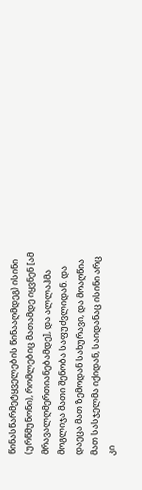წინასწარმეტყველების წინააღმდეგ) ისინი (ურწმუნონი), რომლებიც მათამდე იყვნენ [ამ მრავალღმერთიანებამდე], და ალლაჰმა მოგლიჯა მათი შენობა საფუძვლიდან. და დაეცა მათ ზემოდან სახურავი, და მოაღწია მათ სასჯელმა იქიდან, საიდანაც ისინი არც კი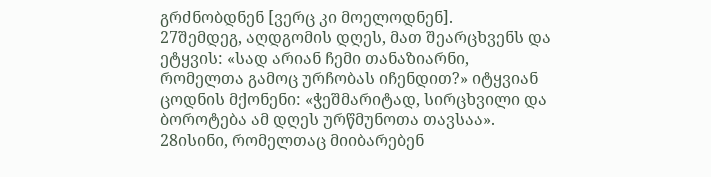გრძნობდნენ [ვერც კი მოელოდნენ].
27შემდეგ, აღდგომის დღეს, მათ შეარცხვენს და ეტყვის: «სად არიან ჩემი თანაზიარნი, რომელთა გამოც ურჩობას იჩენდით?» იტყვიან ცოდნის მქონენი: «ჭეშმარიტად, სირცხვილი და ბოროტება ამ დღეს ურწმუნოთა თავსაა».
28ისინი, რომელთაც მიიბარებენ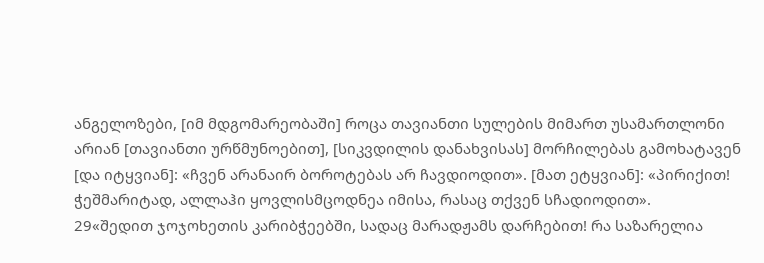ანგელოზები, [იმ მდგომარეობაში] როცა თავიანთი სულების მიმართ უსამართლონი არიან [თავიანთი ურწმუნოებით], [სიკვდილის დანახვისას] მორჩილებას გამოხატავენ [და იტყვიან]: «ჩვენ არანაირ ბოროტებას არ ჩავდიოდით». [მათ ეტყვიან]: «პირიქით! ჭეშმარიტად, ალლაჰი ყოვლისმცოდნეა იმისა, რასაც თქვენ სჩადიოდით».
29«შედით ჯოჯოხეთის კარიბჭეებში, სადაც მარადჟამს დარჩებით! რა საზარელია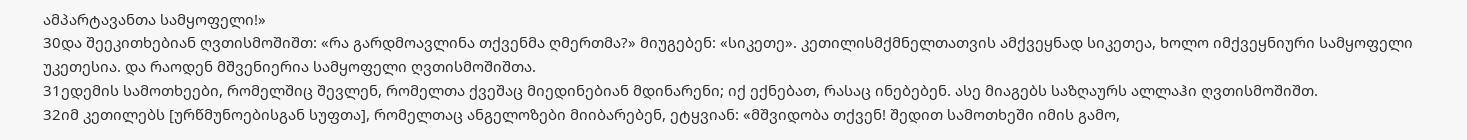ამპარტავანთა სამყოფელი!»
30და შეეკითხებიან ღვთისმოშიშთ: «რა გარდმოავლინა თქვენმა ღმერთმა?» მიუგებენ: «სიკეთე». კეთილისმქმნელთათვის ამქვეყნად სიკეთეა, ხოლო იმქვეყნიური სამყოფელი უკეთესია. და რაოდენ მშვენიერია სამყოფელი ღვთისმოშიშთა.
31ედემის სამოთხეები, რომელშიც შევლენ, რომელთა ქვეშაც მიედინებიან მდინარენი; იქ ექნებათ, რასაც ინებებენ. ასე მიაგებს საზღაურს ალლაჰი ღვთისმოშიშთ.
32იმ კეთილებს [ურწმუნოებისგან სუფთა], რომელთაც ანგელოზები მიიბარებენ, ეტყვიან: «მშვიდობა თქვენ! შედით სამოთხეში იმის გამო,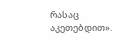რასაც აკეთებდით».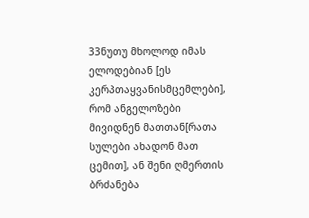33ნუთუ მხოლოდ იმას ელოდებიან [ეს კერპთაყვანისმცემლები], რომ ანგელოზები მივიდნენ მათთან[რათა სულები ახადონ მათ ცემით], ან შენი ღმერთის ბრძანება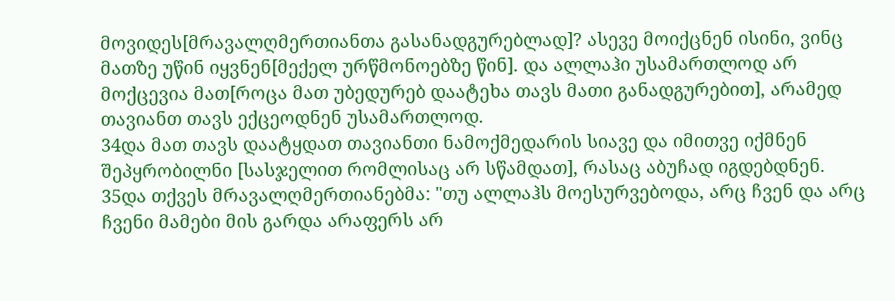მოვიდეს[მრავალღმერთიანთა გასანადგურებლად]? ასევე მოიქცნენ ისინი, ვინც მათზე უწინ იყვნენ[მექელ ურწმონოებზე წინ]. და ალლაჰი უსამართლოდ არ მოქცევია მათ[როცა მათ უბედურებ დაატეხა თავს მათი განადგურებით], არამედ თავიანთ თავს ექცეოდნენ უსამართლოდ.
34და მათ თავს დაატყდათ თავიანთი ნამოქმედარის სიავე და იმითვე იქმნენ შეპყრობილნი [სასჯელით რომლისაც არ სწამდათ], რასაც აბუჩად იგდებდნენ.
35და თქვეს მრავალღმერთიანებმა: "თუ ალლაჰს მოესურვებოდა, არც ჩვენ და არც ჩვენი მამები მის გარდა არაფერს არ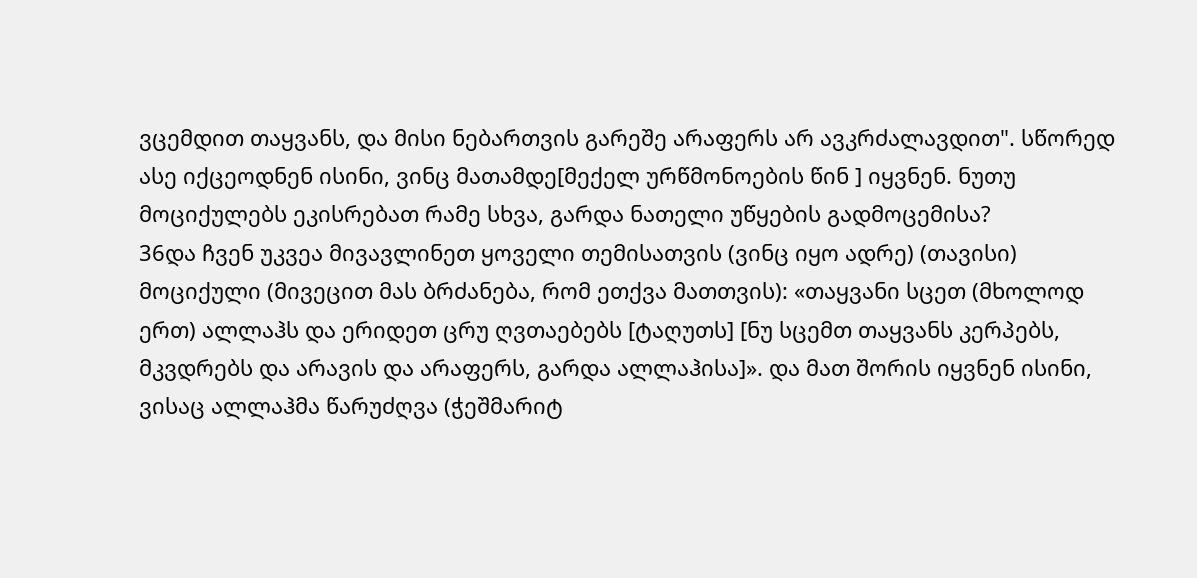ვცემდით თაყვანს, და მისი ნებართვის გარეშე არაფერს არ ავკრძალავდით". სწორედ ასე იქცეოდნენ ისინი, ვინც მათამდე[მექელ ურწმონოების წინ ] იყვნენ. ნუთუ მოციქულებს ეკისრებათ რამე სხვა, გარდა ნათელი უწყების გადმოცემისა?
36და ჩვენ უკვეა მივავლინეთ ყოველი თემისათვის (ვინც იყო ადრე) (თავისი) მოციქული (მივეცით მას ბრძანება, რომ ეთქვა მათთვის): «თაყვანი სცეთ (მხოლოდ ერთ) ალლაჰს და ერიდეთ ცრუ ღვთაებებს [ტაღუთს] [ნუ სცემთ თაყვანს კერპებს, მკვდრებს და არავის და არაფერს, გარდა ალლაჰისა]». და მათ შორის იყვნენ ისინი, ვისაც ალლაჰმა წარუძღვა (ჭეშმარიტ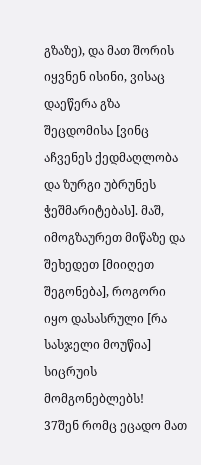გზაზე), და მათ შორის იყვნენ ისინი, ვისაც დაეწერა გზა შეცდომისა [ვინც აჩვენეს ქედმაღლობა და ზურგი უბრუნეს ჭეშმარიტებას]. მაშ, იმოგზაურეთ მიწაზე და შეხედეთ [მიიღეთ შეგონება], როგორი იყო დასასრული [რა სასჯელი მოუწია] სიცრუის მომგონებლებს!
37შენ რომც ეცადო მათ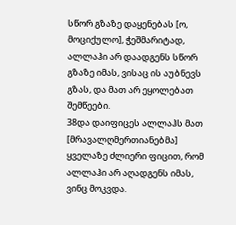სწორ გზაზე დაყენებას [ო, მოციქულო], ჭეშმარიტად, ალლაჰი არ დაადგენს სწორ გზაზე იმას, ვისაც ის აუბნევს გზას, და მათ არ ეყოლებათ შემწეები.
38და დაიფიცეს ალლაჰს მათ [მრავალღმერთიანებმა] ყველაზე ძლიერი ფიცით, რომ ალლაჰი არ აღადგენს იმას, ვინც მოკვდა.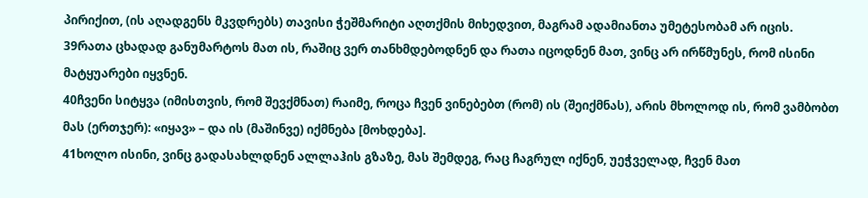პირიქით, (ის აღადგენს მკვდრებს) თავისი ჭეშმარიტი აღთქმის მიხედვით, მაგრამ ადამიანთა უმეტესობამ არ იცის.
39რათა ცხადად განუმარტოს მათ ის, რაშიც ვერ თანხმდებოდნენ და რათა იცოდნენ მათ, ვინც არ ირწმუნეს, რომ ისინი მატყუარები იყვნენ.
40ჩვენი სიტყვა (იმისთვის, რომ შევქმნათ) რაიმე, როცა ჩვენ ვინებებთ (რომ) ის (შეიქმნას), არის მხოლოდ ის, რომ ვამბობთ მას (ერთჯერ): «იყავ» – და ის (მაშინვე) იქმნება [მოხდება].
41ხოლო ისინი, ვინც გადასახლდნენ ალლაჰის გზაზე, მას შემდეგ, რაც ჩაგრულ იქნენ, უეჭველად, ჩვენ მათ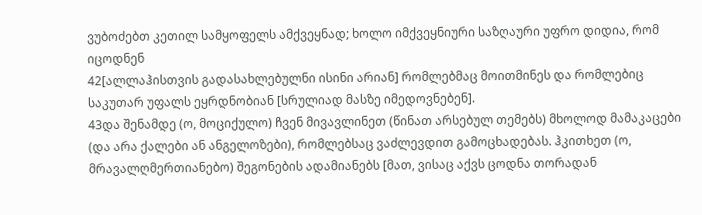ვუბოძებთ კეთილ სამყოფელს ამქვეყნად; ხოლო იმქვეყნიური საზღაური უფრო დიდია, რომ იცოდნენ
42[ალლაჰისთვის გადასახლებულნი ისინი არიან] რომლებმაც მოითმინეს და რომლებიც საკუთარ უფალს ეყრდნობიან [სრულიად მასზე იმედოვნებენ].
43და შენამდე (ო, მოციქულო) ჩვენ მივავლინეთ (წინათ არსებულ თემებს) მხოლოდ მამაკაცები (და არა ქალები ან ანგელოზები), რომლებსაც ვაძლევდით გამოცხადებას. ჰკითხეთ (ო, მრავალღმერთიანებო) შეგონების ადამიანებს [მათ, ვისაც აქვს ცოდნა თორადან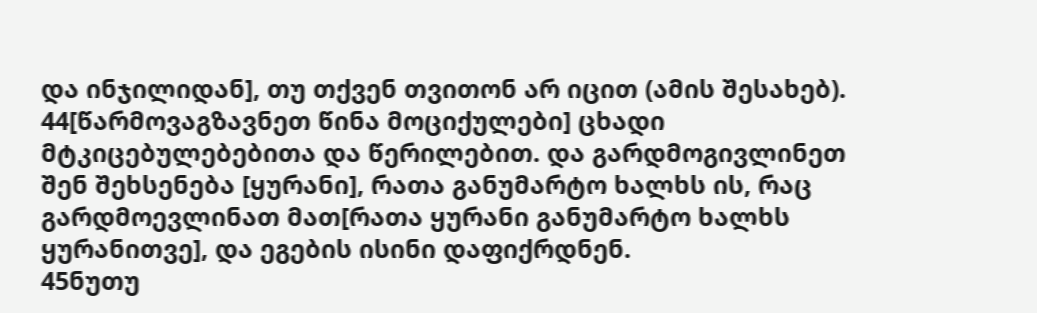და ინჯილიდან], თუ თქვენ თვითონ არ იცით (ამის შესახებ).
44[წარმოვაგზავნეთ წინა მოციქულები] ცხადი მტკიცებულებებითა და წერილებით. და გარდმოგივლინეთ შენ შეხსენება [ყურანი], რათა განუმარტო ხალხს ის, რაც გარდმოევლინათ მათ[რათა ყურანი განუმარტო ხალხს ყურანითვე], და ეგების ისინი დაფიქრდნენ.
45ნუთუ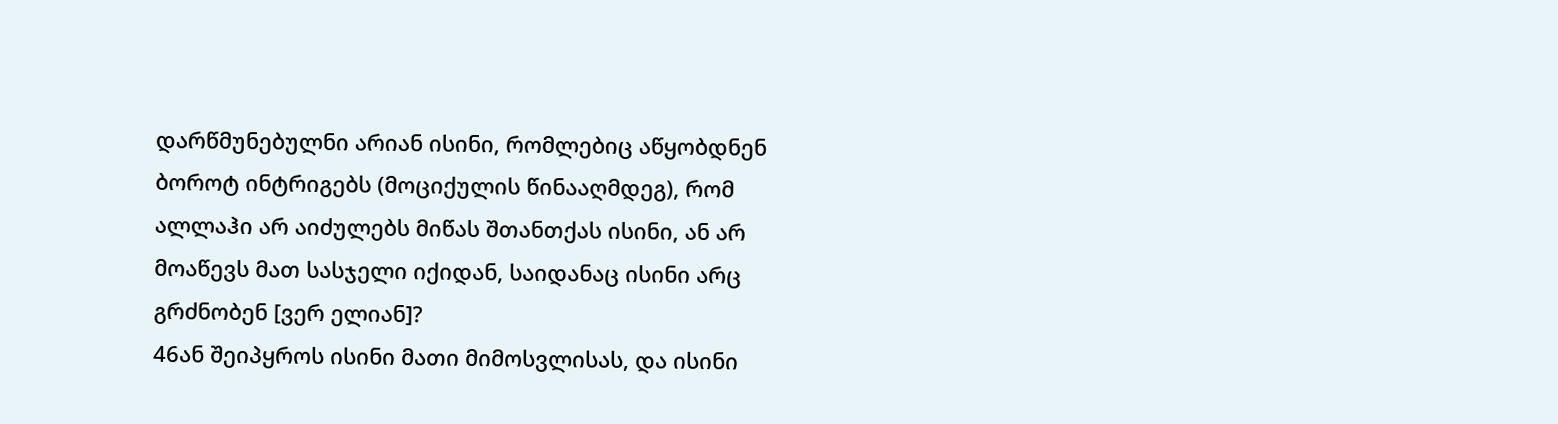დარწმუნებულნი არიან ისინი, რომლებიც აწყობდნენ ბოროტ ინტრიგებს (მოციქულის წინააღმდეგ), რომ ალლაჰი არ აიძულებს მიწას შთანთქას ისინი, ან არ მოაწევს მათ სასჯელი იქიდან, საიდანაც ისინი არც გრძნობენ [ვერ ელიან]?
46ან შეიპყროს ისინი მათი მიმოსვლისას, და ისინი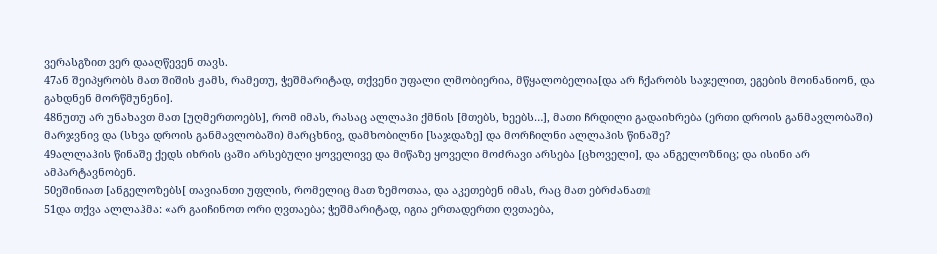ვერასგზით ვერ დააღწევენ თავს.
47ან შეიპყრობს მათ შიშის ჟამს, რამეთუ, ჭეშმარიტად, თქვენი უფალი ლმობიერია, მწყალობელია[და არ ჩქარობს საჯელით, ეგების მოინანიონ, და გახდნენ მორწმუნენი].
48ნუთუ არ უნახავთ მათ [უღმერთოებს], რომ იმას, რასაც ალლაჰი ქმნის [მთებს, ხეებს…], მათი ჩრდილი გადაიხრება (ერთი დროის განმავლობაში) მარჯვნივ და (სხვა დროის განმავლობაში) მარცხნივ, დამხობილნი [საჯდაზე] და მორჩილნი ალლაჰის წინაშე?
49ალლაჰის წინაშე ქედს იხრის ცაში არსებული ყოველივე და მიწაზე ყოველი მოძრავი არსება [ცხოველი], და ანგელოზნიც; და ისინი არ ამპარტავნობენ.
50ეშინიათ [ანგელოზებს[ თავიანთი უფლის, რომელიც მათ ზემოთაა, და აკეთებენ იმას, რაც მათ ებრძანათ۩
51და თქვა ალლაჰმა: «არ გაიჩინოთ ორი ღვთაება; ჭეშმარიტად, იგია ერთადერთი ღვთაება,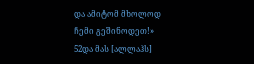და ამიტომ მხოლოდ ჩემი გეშინოდეთ!»
52და მას [ალლაჰს]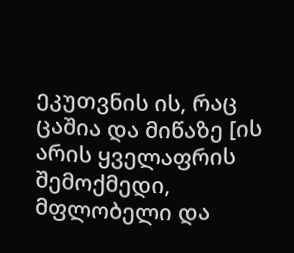ეკუთვნის ის, რაც ცაშია და მიწაზე [ის არის ყველაფრის შემოქმედი, მფლობელი და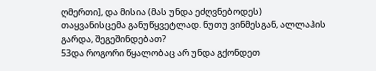ღმერთი], და მისია (მას უნდა ეძღვნებოდეს) თაყვანისცემა განუწყვეტლად. ნუთუ ვინმესგან, ალლაჰის გარდა, შეგეშინდებათ?
53და როგორი წყალობაც არ უნდა გქონდეთ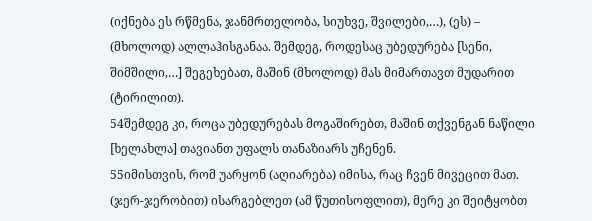(იქნება ეს რწმენა, ჯანმრთელობა, სიუხვე, შვილები,…), (ეს) – (მხოლოდ) ალლაჰისგანაა. შემდეგ, როდესაც უბედურება [სენი, შიმშილი,…] შეგეხებათ, მაშინ (მხოლოდ) მას მიმართავთ მუდარით (ტირილით).
54შემდეგ კი, როცა უბედურებას მოგაშირებთ, მაშინ თქვენგან ნაწილი [ხელახლა] თავიანთ უფალს თანაზიარს უჩენენ.
55იმისთვის, რომ უარყონ (აღიარება) იმისა, რაც ჩვენ მივეცით მათ. (ჯერ-ჯერობით) ისარგებლეთ (ამ წუთისოფლით), მერე კი შეიტყობთ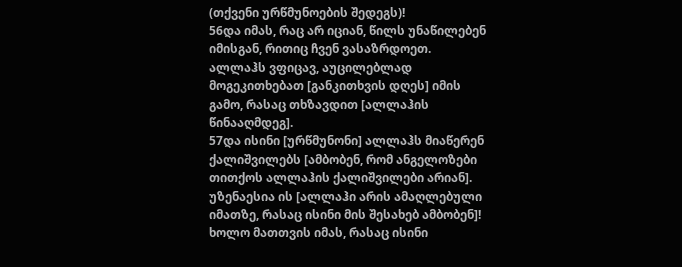(თქვენი ურწმუნოების შედეგს)!
56და იმას, რაც არ იციან, წილს უნაწილებენ იმისგან, რითიც ჩვენ ვასაზრდოეთ. ალლაჰს ვფიცავ, აუცილებლად მოგეკითხებათ [განკითხვის დღეს] იმის გამო, რასაც თხზავდით [ალლაჰის წინააღმდეგ].
57და ისინი [ურწმუნონი] ალლაჰს მიაწერენ ქალიშვილებს [ამბობენ, რომ ანგელოზები თითქოს ალლაჰის ქალიშვილები არიან]. უზენაესია ის [ალლაჰი არის ამაღლებული იმათზე, რასაც ისინი მის შესახებ ამბობენ]! ხოლო მათთვის იმას, რასაც ისინი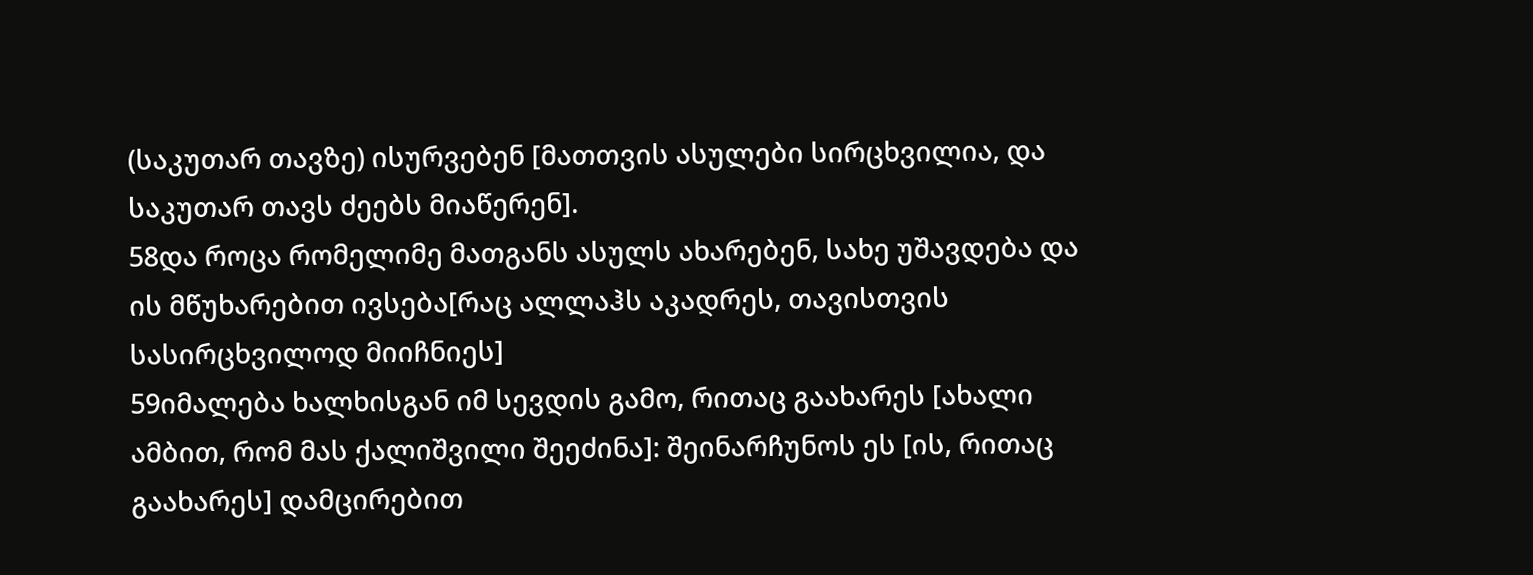(საკუთარ თავზე) ისურვებენ [მათთვის ასულები სირცხვილია, და საკუთარ თავს ძეებს მიაწერენ].
58და როცა რომელიმე მათგანს ასულს ახარებენ, სახე უშავდება და ის მწუხარებით ივსება[რაც ალლაჰს აკადრეს, თავისთვის სასირცხვილოდ მიიჩნიეს]
59იმალება ხალხისგან იმ სევდის გამო, რითაც გაახარეს [ახალი ამბით, რომ მას ქალიშვილი შეეძინა]: შეინარჩუნოს ეს [ის, რითაც გაახარეს] დამცირებით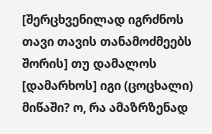[შერცხვენილად იგრძნოს თავი თავის თანამოძმეებს შორის] თუ დამალოს [დამარხოს] იგი (ცოცხალი) მიწაში? ო, რა ამაზრზენად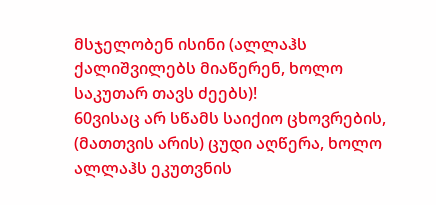მსჯელობენ ისინი (ალლაჰს ქალიშვილებს მიაწერენ, ხოლო საკუთარ თავს ძეებს)!
60ვისაც არ სწამს საიქიო ცხოვრების, (მათთვის არის) ცუდი აღწერა, ხოლო ალლაჰს ეკუთვნის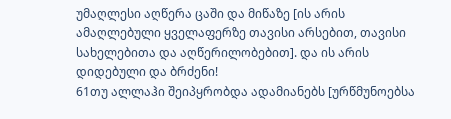უმაღლესი აღწერა ცაში და მიწაზე [ის არის ამაღლებული ყველაფერზე თავისი არსებით, თავისი სახელებითა და აღწერილობებით]. და ის არის დიდებული და ბრძენი!
61თუ ალლაჰი შეიპყრობდა ადამიანებს [ურწმუნოებსა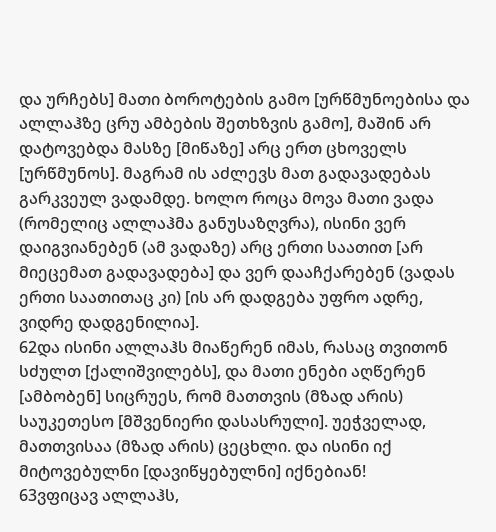და ურჩებს] მათი ბოროტების გამო [ურწმუნოებისა და ალლაჰზე ცრუ ამბების შეთხზვის გამო], მაშინ არ დატოვებდა მასზე [მიწაზე] არც ერთ ცხოველს [ურწმუნოს]. მაგრამ ის აძლევს მათ გადავადებას გარკვეულ ვადამდე. ხოლო როცა მოვა მათი ვადა (რომელიც ალლაჰმა განუსაზღვრა), ისინი ვერ დაიგვიანებენ (ამ ვადაზე) არც ერთი საათით [არ მიეცემათ გადავადება] და ვერ დააჩქარებენ (ვადას ერთი საათითაც კი) [ის არ დადგება უფრო ადრე, ვიდრე დადგენილია].
62და ისინი ალლაჰს მიაწერენ იმას, რასაც თვითონ სძულთ [ქალიშვილებს], და მათი ენები აღწერენ [ამბობენ] სიცრუეს, რომ მათთვის (მზად არის) საუკეთესო [მშვენიერი დასასრული]. უეჭველად, მათთვისაა (მზად არის) ცეცხლი. და ისინი იქ მიტოვებულნი [დავიწყებულნი] იქნებიან!
63ვფიცავ ალლაჰს,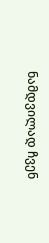ნამდვილად ჩვენ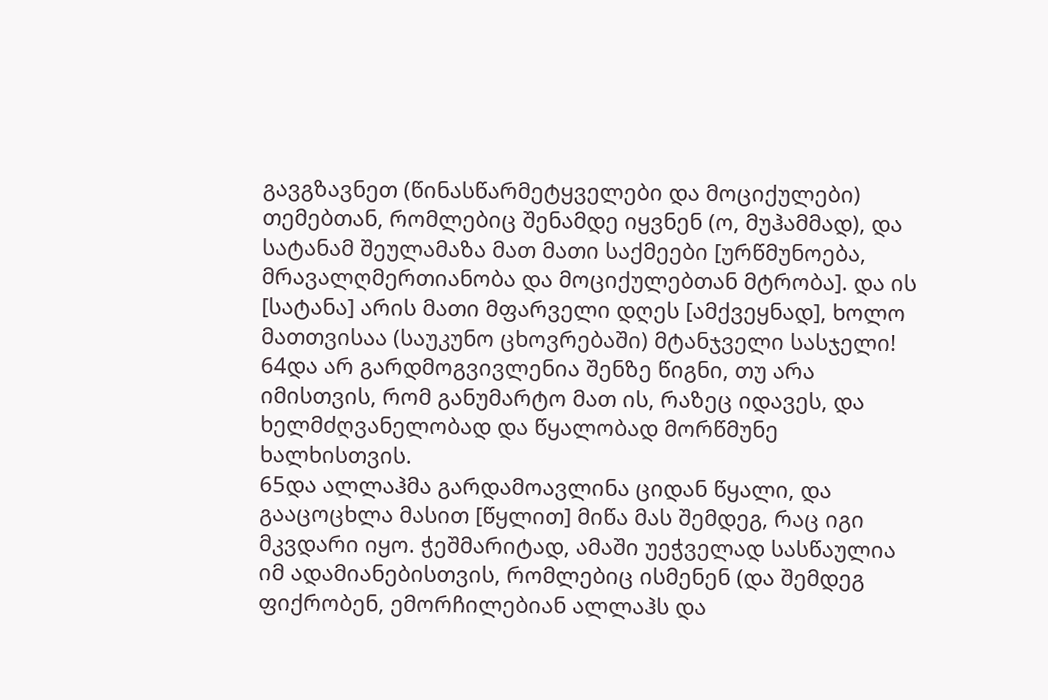გავგზავნეთ (წინასწარმეტყველები და მოციქულები) თემებთან, რომლებიც შენამდე იყვნენ (ო, მუჰამმად), და სატანამ შეულამაზა მათ მათი საქმეები [ურწმუნოება, მრავალღმერთიანობა და მოციქულებთან მტრობა]. და ის [სატანა] არის მათი მფარველი დღეს [ამქვეყნად], ხოლო მათთვისაა (საუკუნო ცხოვრებაში) მტანჯველი სასჯელი!
64და არ გარდმოგვივლენია შენზე წიგნი, თუ არა იმისთვის, რომ განუმარტო მათ ის, რაზეც იდავეს, და ხელმძღვანელობად და წყალობად მორწმუნე ხალხისთვის.
65და ალლაჰმა გარდამოავლინა ციდან წყალი, და გააცოცხლა მასით [წყლით] მიწა მას შემდეგ, რაც იგი მკვდარი იყო. ჭეშმარიტად, ამაში უეჭველად სასწაულია იმ ადამიანებისთვის, რომლებიც ისმენენ (და შემდეგ ფიქრობენ, ემორჩილებიან ალლაჰს და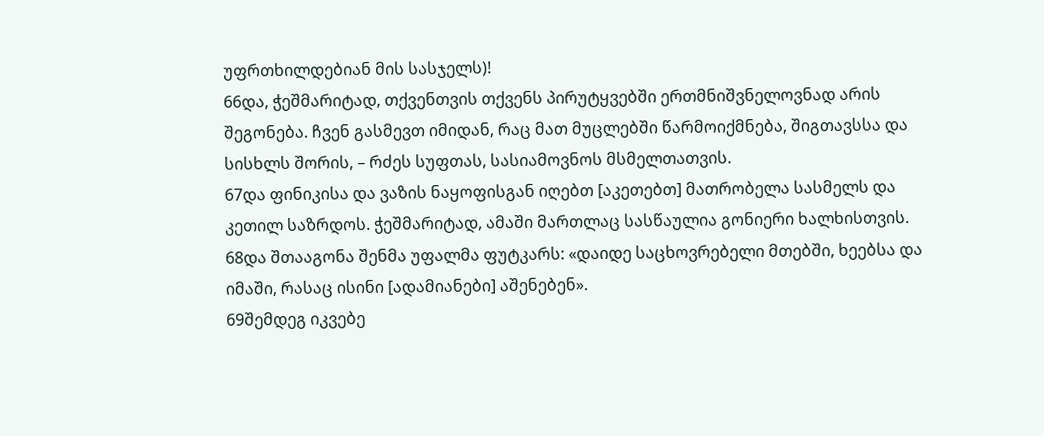უფრთხილდებიან მის სასჯელს)!
66და, ჭეშმარიტად, თქვენთვის თქვენს პირუტყვებში ერთმნიშვნელოვნად არის შეგონება. ჩვენ გასმევთ იმიდან, რაც მათ მუცლებში წარმოიქმნება, შიგთავსსა და სისხლს შორის, – რძეს სუფთას, სასიამოვნოს მსმელთათვის.
67და ფინიკისა და ვაზის ნაყოფისგან იღებთ [აკეთებთ] მათრობელა სასმელს და კეთილ საზრდოს. ჭეშმარიტად, ამაში მართლაც სასწაულია გონიერი ხალხისთვის.
68და შთააგონა შენმა უფალმა ფუტკარს: «დაიდე საცხოვრებელი მთებში, ხეებსა და იმაში, რასაც ისინი [ადამიანები] აშენებენ».
69შემდეგ იკვებე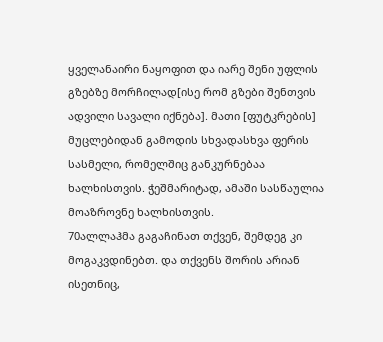ყველანაირი ნაყოფით და იარე შენი უფლის გზებზე მორჩილად[ისე რომ გზები შენთვის ადვილი სავალი იქნება]. მათი [ფუტკრების] მუცლებიდან გამოდის სხვადასხვა ფერის სასმელი, რომელშიც განკურნებაა ხალხისთვის. ჭეშმარიტად, ამაში სასწაულია მოაზროვნე ხალხისთვის.
70ალლაჰმა გაგაჩინათ თქვენ, შემდეგ კი მოგაკვდინებთ. და თქვენს შორის არიან ისეთნიც,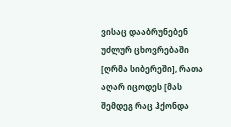ვისაც დააბრუნებენ უძლურ ცხოვრებაში [ღრმა სიბერეში], რათა აღარ იცოდეს [მას შემდეგ რაც ჰქონდა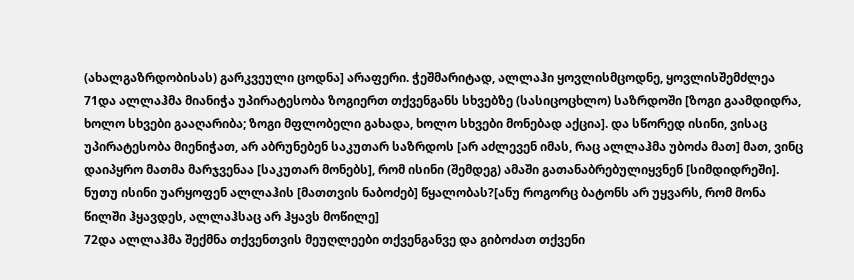(ახალგაზრდობისას) გარკვეული ცოდნა] არაფერი. ჭეშმარიტად, ალლაჰი ყოვლისმცოდნე, ყოვლისშემძლეა
71და ალლაჰმა მიანიჭა უპირატესობა ზოგიერთ თქვენგანს სხვებზე (სასიცოცხლო) საზრდოში [ზოგი გაამდიდრა, ხოლო სხვები გააღარიბა; ზოგი მფლობელი გახადა, ხოლო სხვები მონებად აქცია]. და სწორედ ისინი, ვისაც უპირატესობა მიენიჭათ, არ აბრუნებენ საკუთარ საზრდოს [არ აძლევენ იმას, რაც ალლაჰმა უბოძა მათ] მათ, ვინც დაიპყრო მათმა მარჯვენაა [საკუთარ მონებს], რომ ისინი (შემდეგ) ამაში გათანაბრებულიყვნენ [სიმდიდრეში]. ნუთუ ისინი უარყოფენ ალლაჰის [მათთვის ნაბოძებ] წყალობას?[ანუ როგორც ბატონს არ უყვარს, რომ მონა წილში ჰყავდეს, ალლაჰსაც არ ჰყავს მოწილე]
72და ალლაჰმა შექმნა თქვენთვის მეუღლეები თქვენგანვე და გიბოძათ თქვენი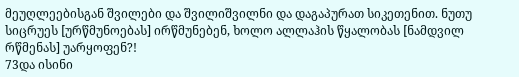მეუღლეებისგან შვილები და შვილიშვილნი და დაგაპურათ სიკეთენით. ნუთუ სიცრუეს [ურწმუნოებას] ირწმუნებენ, ხოლო ალლაჰის წყალობას [ნამდვილ რწმენას] უარყოფენ?!
73და ისინი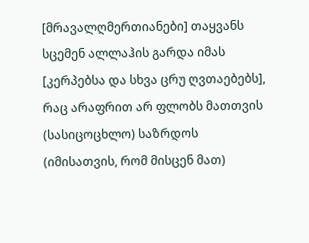[მრავალღმერთიანები] თაყვანს სცემენ ალლაჰის გარდა იმას [კერპებსა და სხვა ცრუ ღვთაებებს], რაც არაფრით არ ფლობს მათთვის (სასიცოცხლო) საზრდოს (იმისათვის, რომ მისცენ მათ)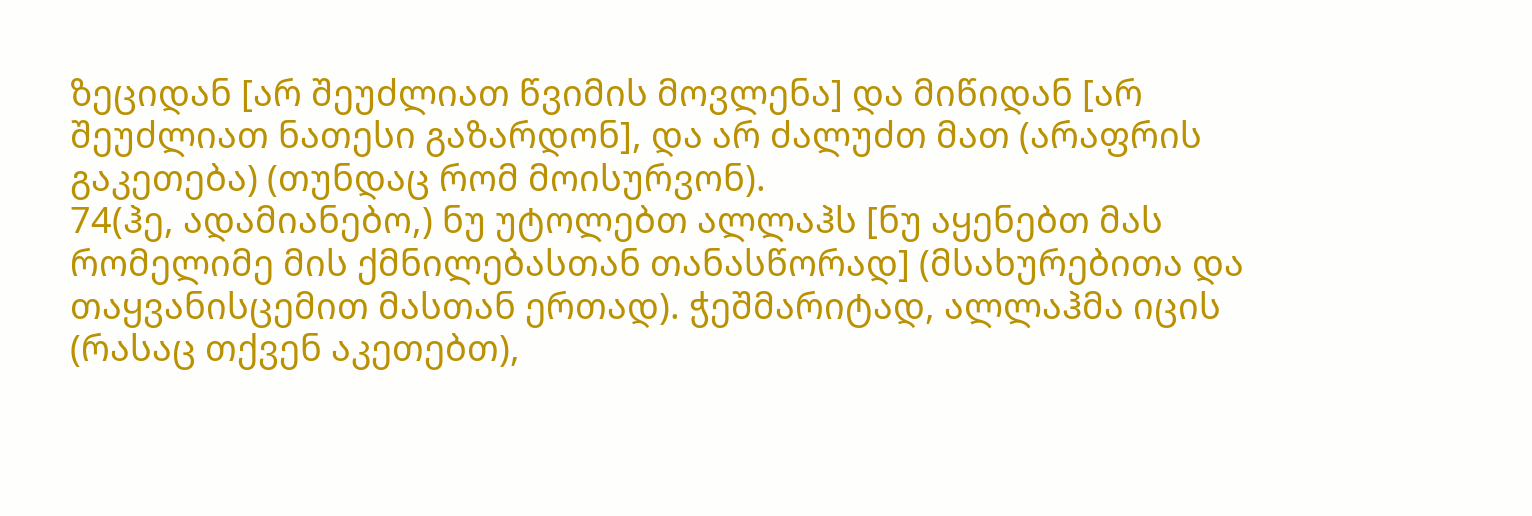ზეციდან [არ შეუძლიათ წვიმის მოვლენა] და მიწიდან [არ შეუძლიათ ნათესი გაზარდონ], და არ ძალუძთ მათ (არაფრის გაკეთება) (თუნდაც რომ მოისურვონ).
74(ჰე, ადამიანებო,) ნუ უტოლებთ ალლაჰს [ნუ აყენებთ მას რომელიმე მის ქმნილებასთან თანასწორად] (მსახურებითა და თაყვანისცემით მასთან ერთად). ჭეშმარიტად, ალლაჰმა იცის (რასაც თქვენ აკეთებთ),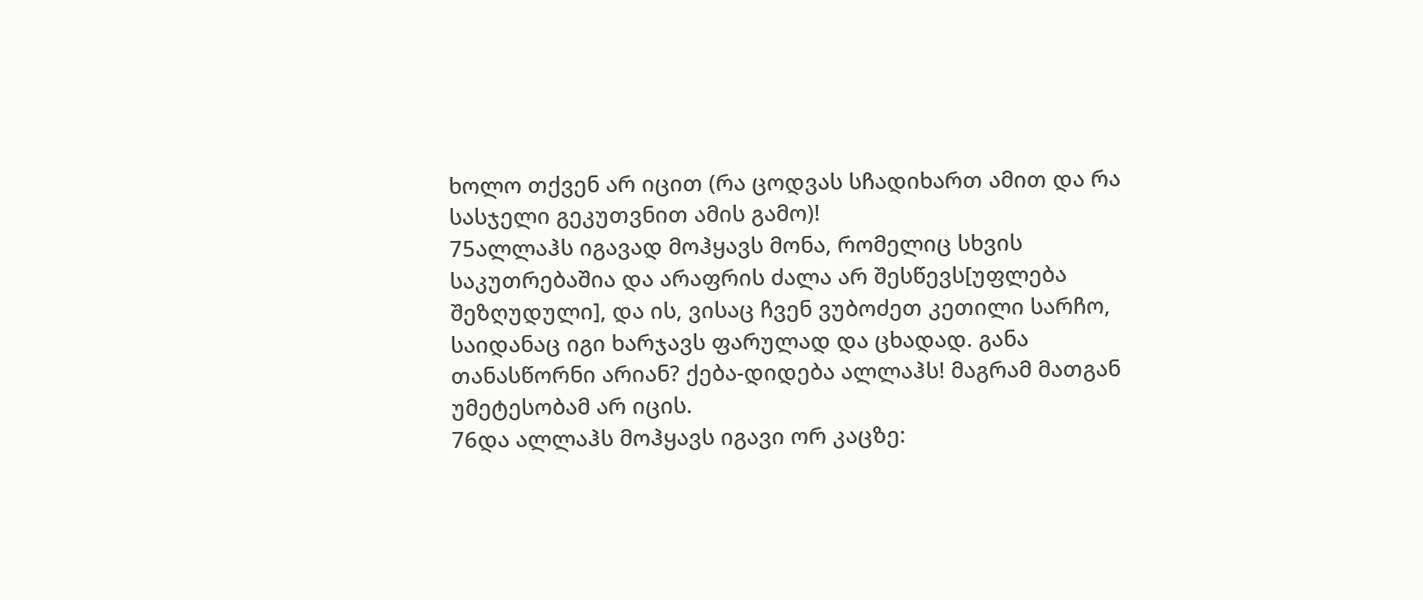ხოლო თქვენ არ იცით (რა ცოდვას სჩადიხართ ამით და რა სასჯელი გეკუთვნით ამის გამო)!
75ალლაჰს იგავად მოჰყავს მონა, რომელიც სხვის საკუთრებაშია და არაფრის ძალა არ შესწევს[უფლება შეზღუდული], და ის, ვისაც ჩვენ ვუბოძეთ კეთილი სარჩო, საიდანაც იგი ხარჯავს ფარულად და ცხადად. განა თანასწორნი არიან? ქება-დიდება ალლაჰს! მაგრამ მათგან უმეტესობამ არ იცის.
76და ალლაჰს მოჰყავს იგავი ორ კაცზე: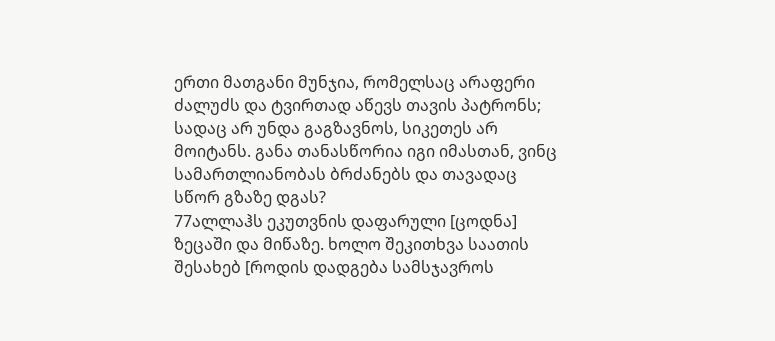ერთი მათგანი მუნჯია, რომელსაც არაფერი ძალუძს და ტვირთად აწევს თავის პატრონს; სადაც არ უნდა გაგზავნოს, სიკეთეს არ მოიტანს. განა თანასწორია იგი იმასთან, ვინც სამართლიანობას ბრძანებს და თავადაც სწორ გზაზე დგას?
77ალლაჰს ეკუთვნის დაფარული [ცოდნა] ზეცაში და მიწაზე. ხოლო შეკითხვა საათის შესახებ [როდის დადგება სამსჯავროს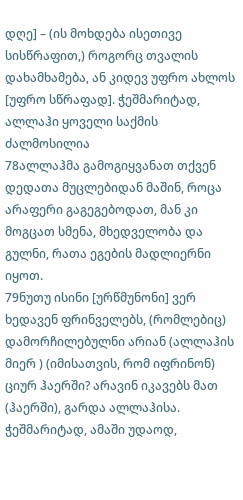დღე] – (ის მოხდება ისეთივე სისწრაფით,) როგორც თვალის დახამხამება, ან კიდევ უფრო ახლოს [უფრო სწრაფად]. ჭეშმარიტად, ალლაჰი ყოველი საქმის ძალმოსილია
78ალლაჰმა გამოგიყვანათ თქვენ დედათა მუცლებიდან მაშინ, როცა არაფერი გაგეგებოდათ, მან კი მოგცათ სმენა, მხედველობა და გულნი, რათა ეგების მადლიერნი იყოთ.
79ნუთუ ისინი [ურწმუნონი] ვერ ხედავენ ფრინველებს, (რომლებიც) დამორჩილებულნი არიან (ალლაჰის მიერ ) (იმისათვის, რომ იფრინონ) ციურ ჰაერში? არავინ იკავებს მათ (ჰაერში), გარდა ალლაჰისა. ჭეშმარიტად, ამაში უდაოდ,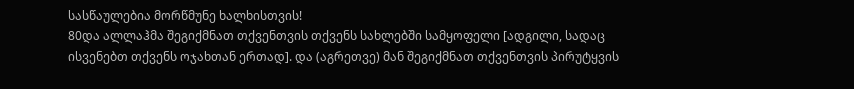სასწაულებია მორწმუნე ხალხისთვის!
80და ალლაჰმა შეგიქმნათ თქვენთვის თქვენს სახლებში სამყოფელი [ადგილი, სადაც ისვენებთ თქვენს ოჯახთან ერთად]. და (აგრეთვე) მან შეგიქმნათ თქვენთვის პირუტყვის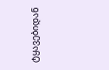ტყავებიდან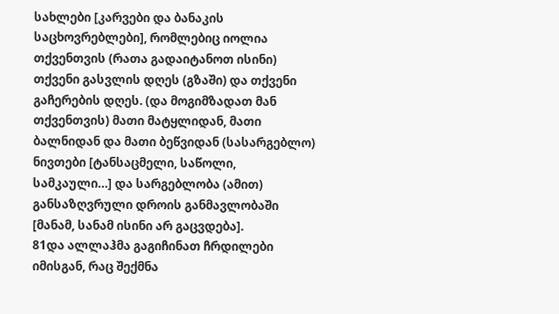სახლები [კარვები და ბანაკის საცხოვრებლები], რომლებიც იოლია თქვენთვის (რათა გადაიტანოთ ისინი) თქვენი გასვლის დღეს (გზაში) და თქვენი გაჩერების დღეს. (და მოგიმზადათ მან თქვენთვის) მათი მატყლიდან, მათი ბალნიდან და მათი ბეწვიდან (სასარგებლო) ნივთები [ტანსაცმელი, საწოლი, სამკაული…] და სარგებლობა (ამით) განსაზღვრული დროის განმავლობაში [მანამ, სანამ ისინი არ გაცვდება].
81და ალლაჰმა გაგიჩინათ ჩრდილები იმისგან, რაც შექმნა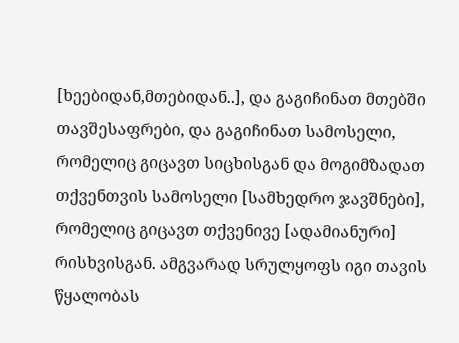[ხეებიდან,მთებიდან..], და გაგიჩინათ მთებში თავშესაფრები, და გაგიჩინათ სამოსელი, რომელიც გიცავთ სიცხისგან და მოგიმზადათ თქვენთვის სამოსელი [სამხედრო ჯავშნები], რომელიც გიცავთ თქვენივე [ადამიანური] რისხვისგან. ამგვარად სრულყოფს იგი თავის წყალობას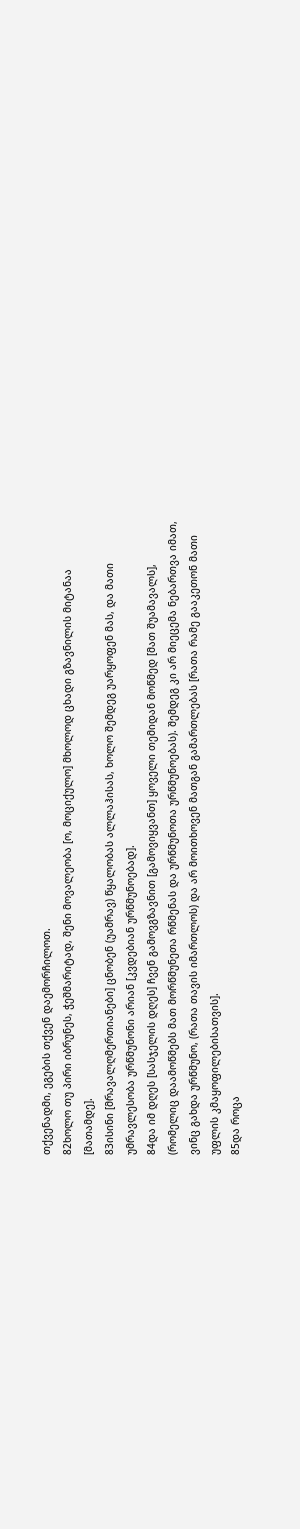თქვენადმი, ეგების თქვენ დაემორჩილოთ.
82ხოლო თუ პირი იბრუნეს, ჭეშმარიტად, შენი მოვალეობა [ო, მოციქულო] მხოლოდ ცხადი გზავნილის მიტანაა [მათამდე].
83ისინი [მრავალღმერთიანები] ცნობენ (უამრავ) წყალობას ალლაჰისას, ხოლო შემდეგ უარყოფენ მას, და მათი უმრავლესობა ურწმუნონი არიან [კვდებიან ურწმუნოებად].
84და იმ დღეს [სასჯელის დღეს] ჩვენ გამოვგზავნით [გამოვიყვანთ] ყოველი თემიდან მოწმედ [მათ შუამავალს], (რომელიც დაამოწმებს მათ მორწმუნეთა რწმენას და ურწმუნოთა ურწმუნოებას). შემდეგ კი არ მიეცემა ნებართვა იმათ, ვინც გახდა ურწმუნო, (რათა თავის იმართლოს) და არ მოითხოვენ მათგან გამართლებას [რათა რამე გააკეთონ მათი უფლის კმაყოფილებისათვის].
85და როცა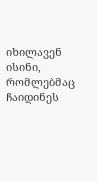იხილავენ ისინი, რომლებმაც ჩაიდინეს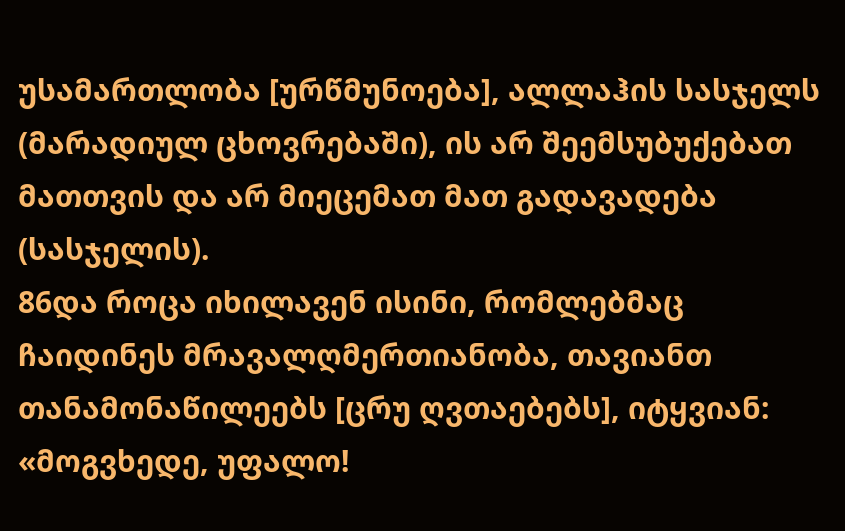უსამართლობა [ურწმუნოება], ალლაჰის სასჯელს (მარადიულ ცხოვრებაში), ის არ შეემსუბუქებათ მათთვის და არ მიეცემათ მათ გადავადება (სასჯელის).
86და როცა იხილავენ ისინი, რომლებმაც ჩაიდინეს მრავალღმერთიანობა, თავიანთ თანამონაწილეებს [ცრუ ღვთაებებს], იტყვიან: «მოგვხედე, უფალო!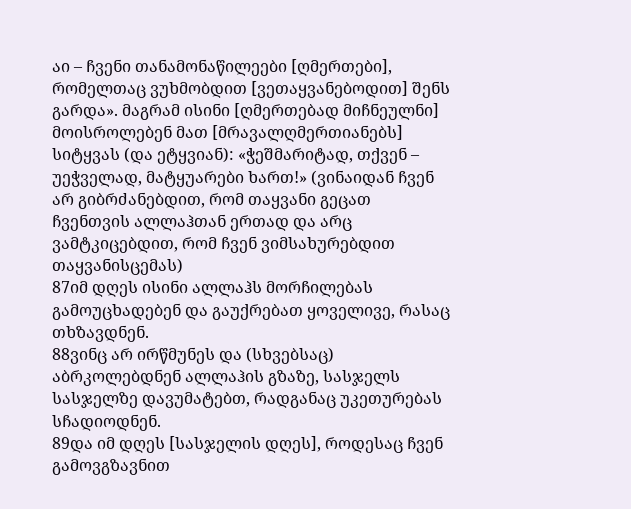აი – ჩვენი თანამონაწილეები [ღმერთები], რომელთაც ვუხმობდით [ვეთაყვანებოდით] შენს გარდა». მაგრამ ისინი [ღმერთებად მიჩნეულნი] მოისროლებენ მათ [მრავალღმერთიანებს] სიტყვას (და ეტყვიან): «ჭეშმარიტად, თქვენ – უეჭველად, მატყუარები ხართ!» (ვინაიდან ჩვენ არ გიბრძანებდით, რომ თაყვანი გეცათ ჩვენთვის ალლაჰთან ერთად და არც ვამტკიცებდით, რომ ჩვენ ვიმსახურებდით თაყვანისცემას)
87იმ დღეს ისინი ალლაჰს მორჩილებას გამოუცხადებენ და გაუქრებათ ყოველივე, რასაც თხზავდნენ.
88ვინც არ ირწმუნეს და (სხვებსაც) აბრკოლებდნენ ალლაჰის გზაზე, სასჯელს სასჯელზე დავუმატებთ, რადგანაც უკეთურებას სჩადიოდნენ.
89და იმ დღეს [სასჯელის დღეს], როდესაც ჩვენ გამოვგზავნით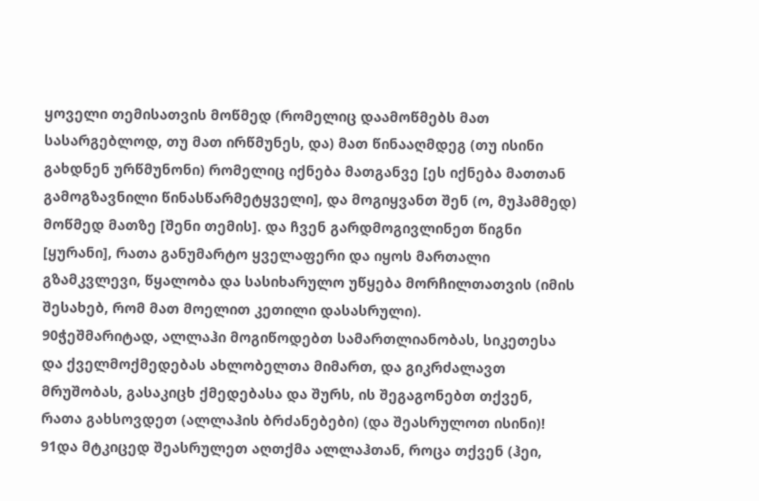ყოველი თემისათვის მოწმედ (რომელიც დაამოწმებს მათ სასარგებლოდ, თუ მათ ირწმუნეს, და) მათ წინააღმდეგ (თუ ისინი გახდნენ ურწმუნონი) რომელიც იქნება მათგანვე [ეს იქნება მათთან გამოგზავნილი წინასწარმეტყველი], და მოგიყვანთ შენ (ო, მუჰამმედ) მოწმედ მათზე [შენი თემის]. და ჩვენ გარდმოგივლინეთ წიგნი [ყურანი], რათა განუმარტო ყველაფერი და იყოს მართალი გზამკვლევი, წყალობა და სასიხარულო უწყება მორჩილთათვის (იმის შესახებ, რომ მათ მოელით კეთილი დასასრული).
90ჭეშმარიტად, ალლაჰი მოგიწოდებთ სამართლიანობას, სიკეთესა და ქველმოქმედებას ახლობელთა მიმართ, და გიკრძალავთ მრუშობას, გასაკიცხ ქმედებასა და შურს, ის შეგაგონებთ თქვენ, რათა გახსოვდეთ (ალლაჰის ბრძანებები) (და შეასრულოთ ისინი)!
91და მტკიცედ შეასრულეთ აღთქმა ალლაჰთან, როცა თქვენ (ჰეი,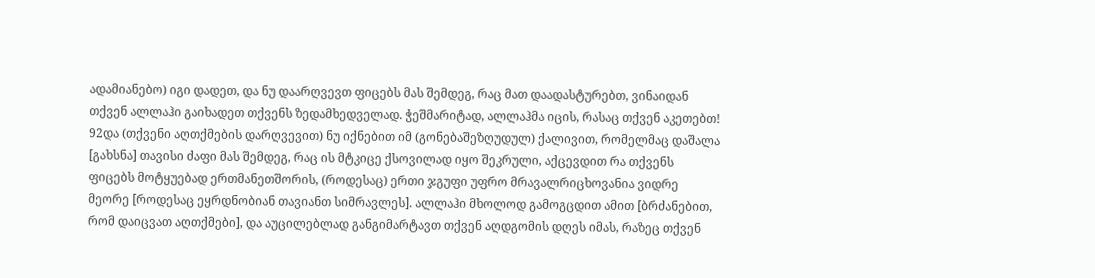ადამიანებო) იგი დადეთ, და ნუ დაარღვევთ ფიცებს მას შემდეგ, რაც მათ დაადასტურებთ, ვინაიდან თქვენ ალლაჰი გაიხადეთ თქვენს ზედამხედველად. ჭეშმარიტად, ალლაჰმა იცის, რასაც თქვენ აკეთებთ!
92და (თქვენი აღთქმების დარღვევით) ნუ იქნებით იმ (გონებაშეზღუდულ) ქალივით, რომელმაც დაშალა [გახსნა] თავისი ძაფი მას შემდეგ, რაც ის მტკიცე ქსოვილად იყო შეკრული, აქცევდით რა თქვენს ფიცებს მოტყუებად ერთმანეთშორის, (როდესაც) ერთი ჯგუფი უფრო მრავალრიცხოვანია ვიდრე მეორე [როდესაც ეყრდნობიან თავიანთ სიმრავლეს]. ალლაჰი მხოლოდ გამოგცდით ამით [ბრძანებით, რომ დაიცვათ აღთქმები], და აუცილებლად განგიმარტავთ თქვენ აღდგომის დღეს იმას, რაზეც თქვენ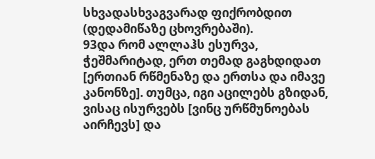სხვადასხვაგვარად ფიქრობდით (დედამიწაზე ცხოვრებაში).
93და რომ ალლაჰს ესურვა, ჭეშმარიტად, ერთ თემად გაგხდიდათ [ერთიან რწმენაზე და ერთსა და იმავე კანონზე]. თუმცა, იგი აცილებს გზიდან, ვისაც ისურვებს [ვინც ურწმუნოებას აირჩევს] და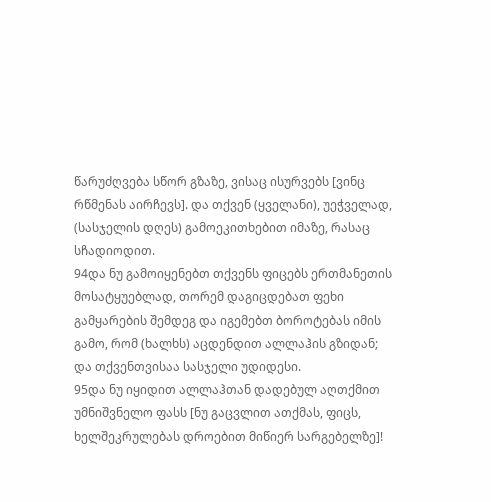წარუძღვება სწორ გზაზე, ვისაც ისურვებს [ვინც რწმენას აირჩევს]. და თქვენ (ყველანი), უეჭველად, (სასჯელის დღეს) გამოეკითხებით იმაზე, რასაც სჩადიოდით.
94და ნუ გამოიყენებთ თქვენს ფიცებს ერთმანეთის მოსატყუებლად, თორემ დაგიცდებათ ფეხი გამყარების შემდეგ და იგემებთ ბოროტებას იმის გამო, რომ (ხალხს) აცდენდით ალლაჰის გზიდან; და თქვენთვისაა სასჯელი უდიდესი.
95და ნუ იყიდით ალლაჰთან დადებულ აღთქმით უმნიშვნელო ფასს [ნუ გაცვლით ათქმას, ფიცს, ხელშეკრულებას დროებით მიწიერ სარგებელზე]!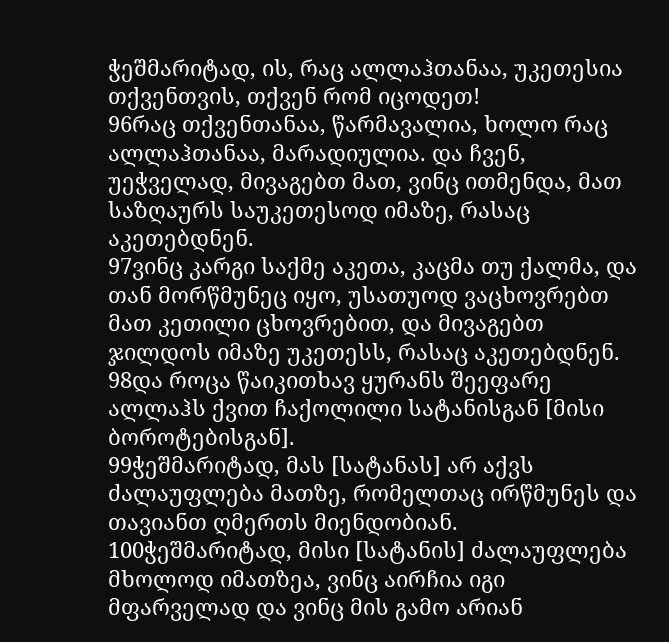ჭეშმარიტად, ის, რაც ალლაჰთანაა, უკეთესია თქვენთვის, თქვენ რომ იცოდეთ!
96რაც თქვენთანაა, წარმავალია, ხოლო რაც ალლაჰთანაა, მარადიულია. და ჩვენ, უეჭველად, მივაგებთ მათ, ვინც ითმენდა, მათ საზღაურს საუკეთესოდ იმაზე, რასაც აკეთებდნენ.
97ვინც კარგი საქმე აკეთა, კაცმა თუ ქალმა, და თან მორწმუნეც იყო, უსათუოდ ვაცხოვრებთ მათ კეთილი ცხოვრებით, და მივაგებთ ჯილდოს იმაზე უკეთესს, რასაც აკეთებდნენ.
98და როცა წაიკითხავ ყურანს შეეფარე ალლაჰს ქვით ჩაქოლილი სატანისგან [მისი ბოროტებისგან].
99ჭეშმარიტად, მას [სატანას] არ აქვს ძალაუფლება მათზე, რომელთაც ირწმუნეს და თავიანთ ღმერთს მიენდობიან.
100ჭეშმარიტად, მისი [სატანის] ძალაუფლება მხოლოდ იმათზეა, ვინც აირჩია იგი მფარველად და ვინც მის გამო არიან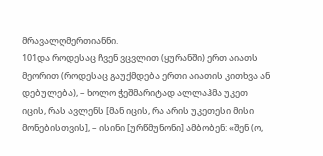მრავალღმერთიანნი.
101და როდესაც ჩვენ ვცვლით (ყურანში) ერთ აიათს მეორით (როდესაც გაუქმდება ერთი აიათის კითხვა ან დებულება), – ხოლო ჭეშმარიტად ალლაჰმა უკეთ იცის, რას ავლენს [მან იცის, რა არის უკეთესი მისი მონებისთვის], – ისინი [ურწმუნონი] ამბობენ: «შენ (ო,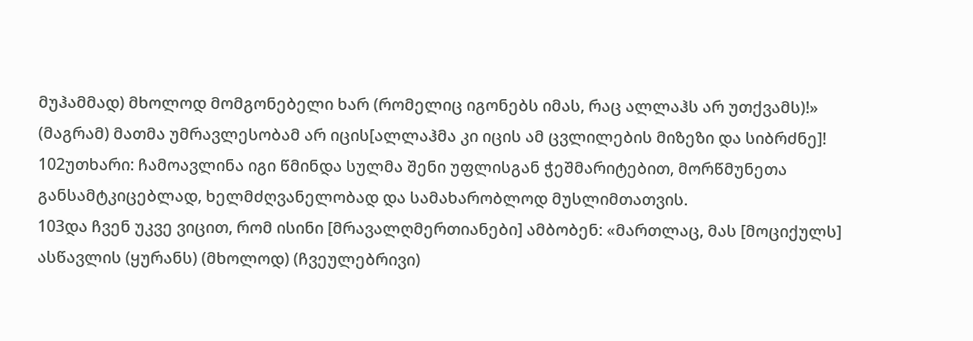მუჰამმად) მხოლოდ მომგონებელი ხარ (რომელიც იგონებს იმას, რაც ალლაჰს არ უთქვამს)!» (მაგრამ) მათმა უმრავლესობამ არ იცის[ალლაჰმა კი იცის ამ ცვლილების მიზეზი და სიბრძნე]!
102უთხარი: ჩამოავლინა იგი წმინდა სულმა შენი უფლისგან ჭეშმარიტებით, მორწმუნეთა განსამტკიცებლად, ხელმძღვანელობად და სამახარობლოდ მუსლიმთათვის.
103და ჩვენ უკვე ვიცით, რომ ისინი [მრავალღმერთიანები] ამბობენ: «მართლაც, მას [მოციქულს] ასწავლის (ყურანს) (მხოლოდ) (ჩვეულებრივი)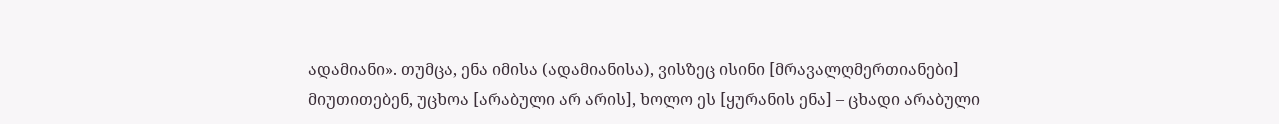ადამიანი». თუმცა, ენა იმისა (ადამიანისა), ვისზეც ისინი [მრავალღმერთიანები] მიუთითებენ, უცხოა [არაბული არ არის], ხოლო ეს [ყურანის ენა] – ცხადი არაბული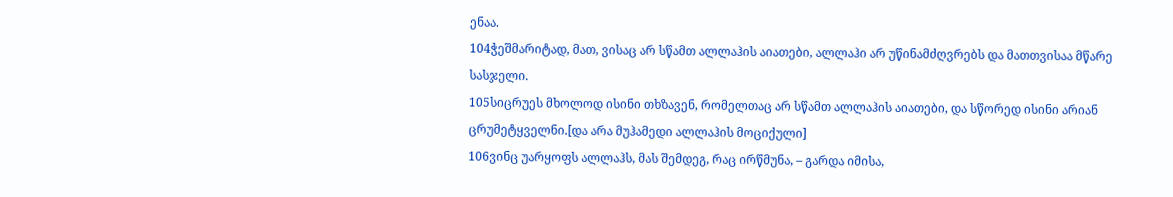ენაა.
104ჭეშმარიტად, მათ, ვისაც არ სწამთ ალლაჰის აიათები, ალლაჰი არ უწინამძღვრებს და მათთვისაა მწარე სასჯელი.
105სიცრუეს მხოლოდ ისინი თხზავენ, რომელთაც არ სწამთ ალლაჰის აიათები, და სწორედ ისინი არიან ცრუმეტყველნი.[და არა მუჰამედი ალლაჰის მოციქული]
106ვინც უარყოფს ალლაჰს, მას შემდეგ, რაც ირწმუნა, – გარდა იმისა,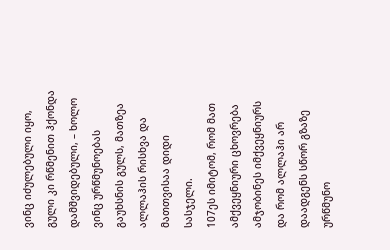ვინც იძულებული იყო, გული კი რწმენით ჰქონდა დამშვიდებული, – ხოლო ვინც ურწმუნოებას გაუხსნის გულს, მათზეა ალლაჰის რისხვა და მათთვისაა დიდი სასჯელი.
107ეს იმიტომ, რომ მათ ამქვეყნიური ცხოვრება ამჯობინეს იმქვეყნიურს და რომ ალლაჰი არ დაადგენს სწორ გზაზე ურწმუნო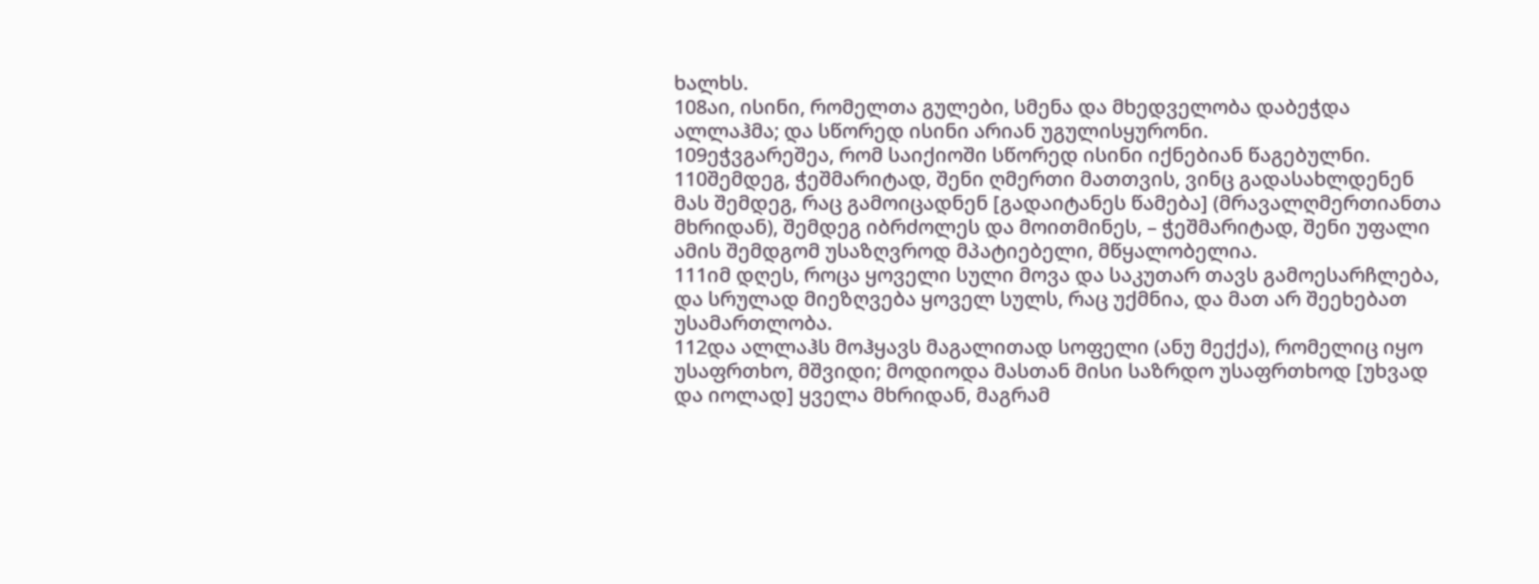ხალხს.
108აი, ისინი, რომელთა გულები, სმენა და მხედველობა დაბეჭდა ალლაჰმა; და სწორედ ისინი არიან უგულისყურონი.
109ეჭვგარეშეა, რომ საიქიოში სწორედ ისინი იქნებიან წაგებულნი.
110შემდეგ, ჭეშმარიტად, შენი ღმერთი მათთვის, ვინც გადასახლდენენ მას შემდეგ, რაც გამოიცადნენ [გადაიტანეს წამება] (მრავალღმერთიანთა მხრიდან), შემდეგ იბრძოლეს და მოითმინეს, – ჭეშმარიტად, შენი უფალი ამის შემდგომ უსაზღვროდ მპატიებელი, მწყალობელია.
111იმ დღეს, როცა ყოველი სული მოვა და საკუთარ თავს გამოესარჩლება, და სრულად მიეზღვება ყოველ სულს, რაც უქმნია, და მათ არ შეეხებათ უსამართლობა.
112და ალლაჰს მოჰყავს მაგალითად სოფელი (ანუ მექქა), რომელიც იყო უსაფრთხო, მშვიდი; მოდიოდა მასთან მისი საზრდო უსაფრთხოდ [უხვად და იოლად] ყველა მხრიდან, მაგრამ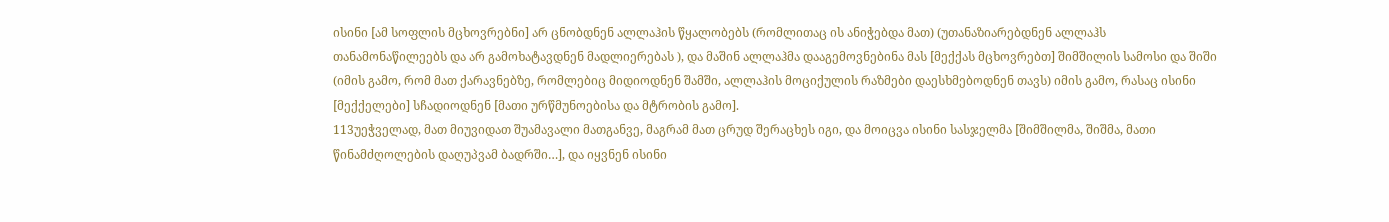ისინი [ამ სოფლის მცხოვრებნი] არ ცნობდნენ ალლაჰის წყალობებს (რომლითაც ის ანიჭებდა მათ) (უთანაზიარებდნენ ალლაჰს თანამონაწილეებს და არ გამოხატავდნენ მადლიერებას ), და მაშინ ალლაჰმა დააგემოვნებინა მას [მექქას მცხოვრებთ] შიმშილის სამოსი და შიში (იმის გამო, რომ მათ ქარავნებზე, რომლებიც მიდიოდნენ შამში, ალლაჰის მოციქულის რაზმები დაესხმებოდნენ თავს) იმის გამო, რასაც ისინი [მექქელები] სჩადიოდნენ [მათი ურწმუნოებისა და მტრობის გამო].
113უეჭველად, მათ მიუვიდათ შუამავალი მათგანვე, მაგრამ მათ ცრუდ შერაცხეს იგი, და მოიცვა ისინი სასჯელმა [შიმშილმა, შიშმა, მათი წინამძღოლების დაღუპვამ ბადრში…], და იყვნენ ისინი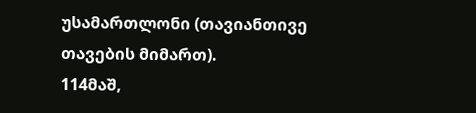უსამართლონი (თავიანთივე თავების მიმართ).
114მაშ,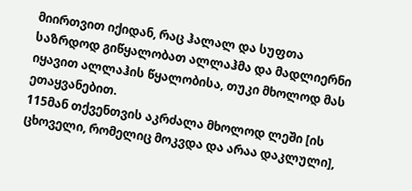მიირთვით იქიდან, რაც ჰალალ და სუფთა საზრდოდ გიწყალობათ ალლაჰმა და მადლიერნი იყავით ალლაჰის წყალობისა, თუკი მხოლოდ მას ეთაყვანებით.
115მან თქვენთვის აკრძალა მხოლოდ ლეში [ის ცხოველი, რომელიც მოკვდა და არაა დაკლული],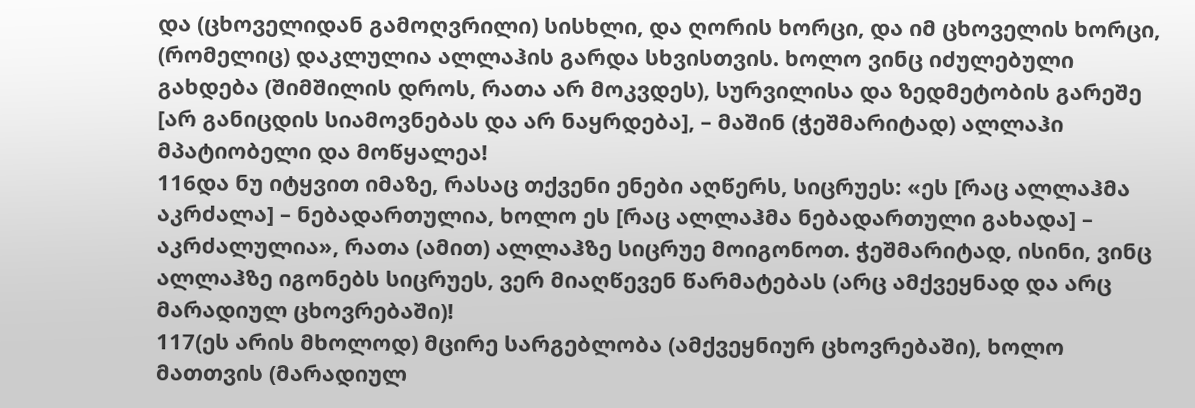და (ცხოველიდან გამოღვრილი) სისხლი, და ღორის ხორცი, და იმ ცხოველის ხორცი, (რომელიც) დაკლულია ალლაჰის გარდა სხვისთვის. ხოლო ვინც იძულებული გახდება (შიმშილის დროს, რათა არ მოკვდეს), სურვილისა და ზედმეტობის გარეშე [არ განიცდის სიამოვნებას და არ ნაყრდება], – მაშინ (ჭეშმარიტად) ალლაჰი მპატიობელი და მოწყალეა!
116და ნუ იტყვით იმაზე, რასაც თქვენი ენები აღწერს, სიცრუეს: «ეს [რაც ალლაჰმა აკრძალა] – ნებადართულია, ხოლო ეს [რაც ალლაჰმა ნებადართული გახადა] – აკრძალულია», რათა (ამით) ალლაჰზე სიცრუე მოიგონოთ. ჭეშმარიტად, ისინი, ვინც ალლაჰზე იგონებს სიცრუეს, ვერ მიაღწევენ წარმატებას (არც ამქვეყნად და არც მარადიულ ცხოვრებაში)!
117(ეს არის მხოლოდ) მცირე სარგებლობა (ამქვეყნიურ ცხოვრებაში), ხოლო მათთვის (მარადიულ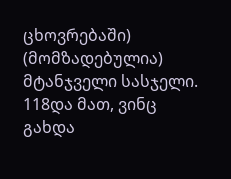ცხოვრებაში) (მომზადებულია) მტანჯველი სასჯელი.
118და მათ, ვინც გახდა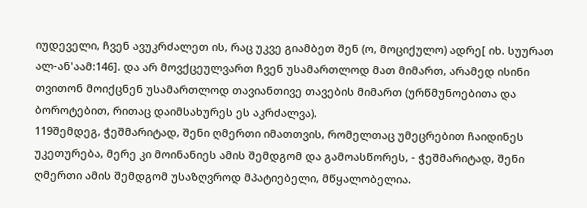იუდეველი, ჩვენ ავუკრძალეთ ის, რაც უკვე გიამბეთ შენ (ო, მოციქულო) ადრე[ იხ. სუურათ ალ-ან'აამ:146]. და არ მოვქცეულვართ ჩვენ უსამართლოდ მათ მიმართ, არამედ ისინი თვითონ მოიქცნენ უსამართლოდ თავიანთივე თავების მიმართ (ურწმუნოებითა და ბოროტებით, რითაც დაიმსახურეს ეს აკრძალვა).
119შემდეგ, ჭეშმარიტად, შენი ღმერთი იმათთვის, რომელთაც უმეცრებით ჩაიდინეს უკეთურება, მერე კი მოინანიეს ამის შემდგომ და გამოასწორეს, - ჭეშმარიტად, შენი ღმერთი ამის შემდგომ უსაზღვროდ მპატიებელი, მწყალობელია.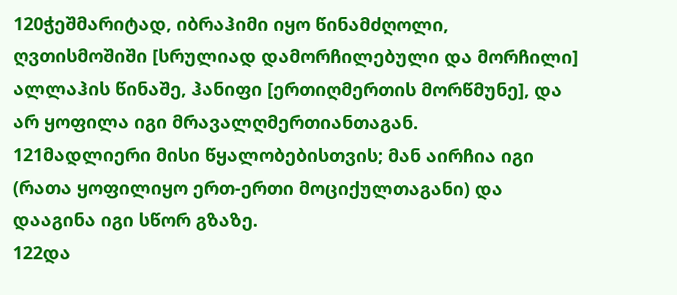120ჭეშმარიტად, იბრაჰიმი იყო წინამძღოლი, ღვთისმოშიში [სრულიად დამორჩილებული და მორჩილი] ალლაჰის წინაშე, ჰანიფი [ერთიღმერთის მორწმუნე], და არ ყოფილა იგი მრავალღმერთიანთაგან.
121მადლიერი მისი წყალობებისთვის; მან აირჩია იგი (რათა ყოფილიყო ერთ-ერთი მოციქულთაგანი) და დააგინა იგი სწორ გზაზე.
122და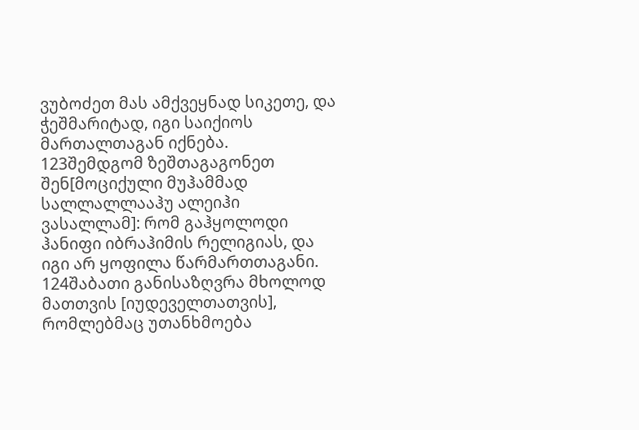ვუბოძეთ მას ამქვეყნად სიკეთე, და ჭეშმარიტად, იგი საიქიოს მართალთაგან იქნება.
123შემდგომ ზეშთაგაგონეთ შენ[მოციქული მუჰამმად სალლალლააჰუ ალეიჰი ვასალლამ]: რომ გაჰყოლოდი ჰანიფი იბრაჰიმის რელიგიას, და იგი არ ყოფილა წარმართთაგანი.
124შაბათი განისაზღვრა მხოლოდ მათთვის [იუდეველთათვის], რომლებმაც უთანხმოება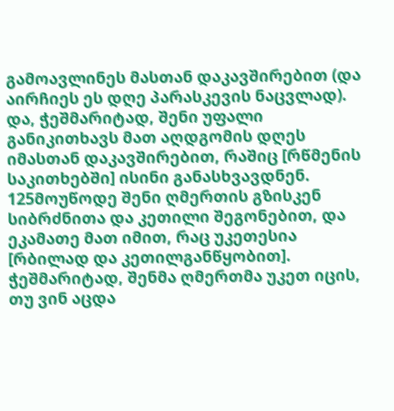გამოავლინეს მასთან დაკავშირებით (და აირჩიეს ეს დღე პარასკევის ნაცვლად). და, ჭეშმარიტად, შენი უფალი განიკითხავს მათ აღდგომის დღეს იმასთან დაკავშირებით, რაშიც [რწმენის საკითხებში] ისინი განასხვავდნენ.
125მოუწოდე შენი ღმერთის გზისკენ სიბრძნითა და კეთილი შეგონებით, და ეკამათე მათ იმით, რაც უკეთესია [რბილად და კეთილგანწყობით]. ჭეშმარიტად, შენმა ღმერთმა უკეთ იცის, თუ ვინ აცდა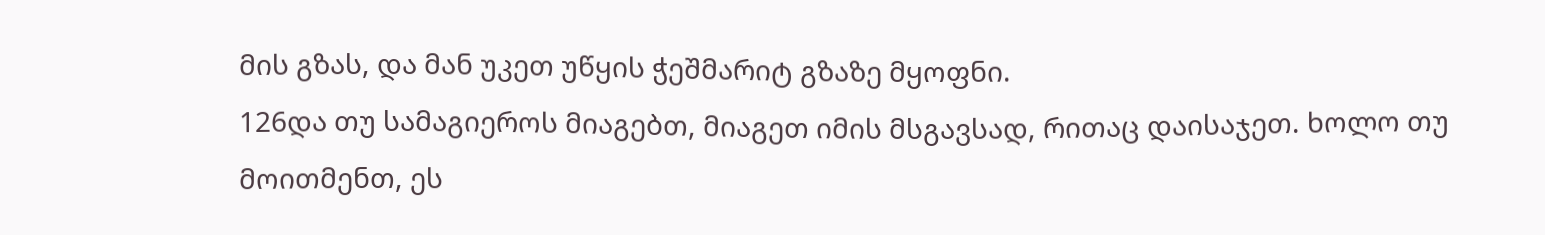მის გზას, და მან უკეთ უწყის ჭეშმარიტ გზაზე მყოფნი.
126და თუ სამაგიეროს მიაგებთ, მიაგეთ იმის მსგავსად, რითაც დაისაჯეთ. ხოლო თუ მოითმენთ, ეს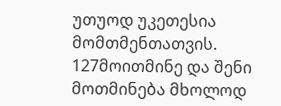უთუოდ უკეთესია მომთმენთათვის.
127მოითმინე და შენი მოთმინება მხოლოდ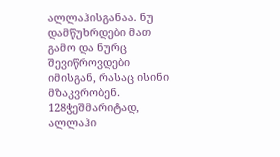ალლაჰისგანაა. ნუ დამწუხრდები მათ გამო და ნურც შევიწროვდები იმისგან, რასაც ისინი მზაკვრობენ.
128ჭეშმარიტად, ალლაჰი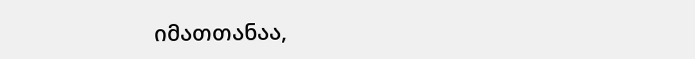იმათთანაა,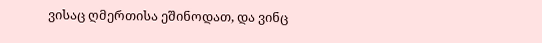ვისაც ღმერთისა ეშინოდათ, და ვინც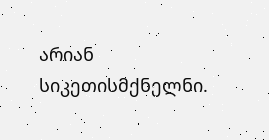არიან სიკეთისმქნელნი.